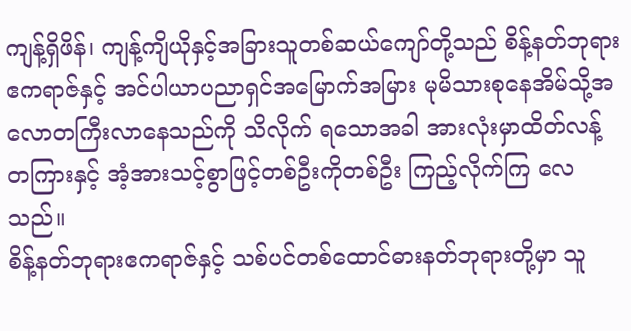ကျန့်ရှိဖိန်၊ ကျန့်ကျိယိုနှင့်အခြားသူတစ်ဆယ်ကျော်တို့သည် စိန့်နတ်ဘုရားဧကရာဇ်နှင့် အင်ပါယာပညာရှင်အမြောက်အမြား မုမိသားစုနေအိမ်သို့အလောတကြီးလာနေသည်ကို သိလိုက် ရသောအခါ အားလုံးမှာထိတ်လန့်တကြားနှင့် အံ့အားသင့်စွာဖြင့်တစ်ဦးကိုတစ်ဦး ကြည့်လိုက်ကြ လေသည်။
စိန့်နတ်ဘုရားဧကရာဇ်နှင့် သစ်ပင်တစ်ထောင်ဓားနတ်ဘုရားတို့မှာ သူ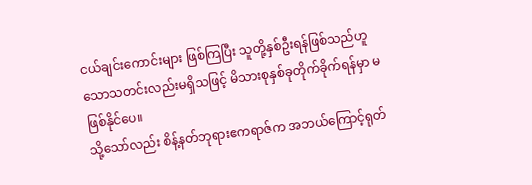ငယ်ချင်းကောင်းများ ဖြစ်ကြပြီး သူတို့နှစ်ဦးရန်ဖြစ်သည်ဟူသောသတင်းလည်းမရှိသဖြင့် မိသားစုနှစ်ခုတိုက်ခိုက်ရန်မှာ မဖြစ်နိုင်ပေ။
သို့သော်လည်း စိန့်နတ်ဘုရားဧကရာဇ်က အဘယ်ကြောင့်ရုတ်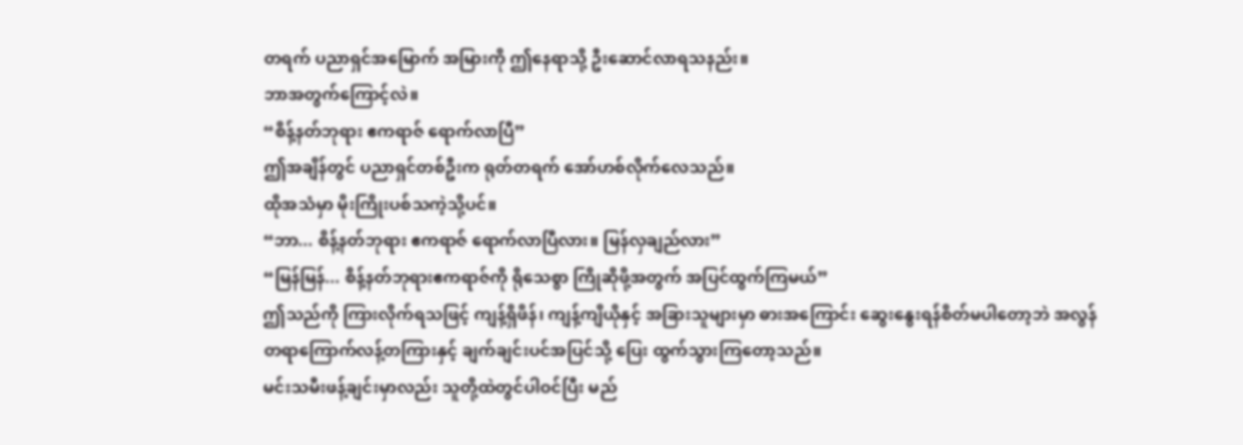တရက် ပညာရှင်အမြောက် အမြားကို ဤနေရာသို့ ဦးဆောင်လာရသနည်း။
ဘာအတွက်ကြောင့်လဲ။
“စိန့်နတ်ဘုရား ဧကရာဇ် ရောက်လာပြီ”
ဤအချိန်တွင် ပညာရှင်တစ်ဦးက ရုတ်တရက် အော်ဟစ်လိုက်လေသည်။
ထိုအသံမှာ မိုးကြိုးပစ်သကဲ့သို့ပင်။
“ဘာ... စိန့်နတ်ဘုရား ဧကရာဇ် ရောက်လာပြီလား။ မြန်လှချည်လား”
“မြန်မြန်... စိန့်နတ်ဘုရားဧကရာဇ်ကို ရိုသေစွာ ကြိုဆိုဖို့အတွက် အပြင်ထွက်ကြမယ်”
ဤသည်ကို ကြားလိုက်ရသဖြင့် ကျန့်ရှိဖိန်၊ ကျန့်ကျိယိုနှင့် အခြားသူများမှာ ဓားအကြောင်း ဆွေးနွေးရန်စိတ်မပါတော့ဘဲ အလွန်တရာကြောက်လန့်တကြားနှင့် ချက်ချင်းပင်အပြင်သို့ ပြေး ထွက်သွားကြတော့သည်။
မင်းသမီးဖန့်ချင်းမှာလည်း သူတို့ထဲတွင်ပါဝင်ပြီး မည်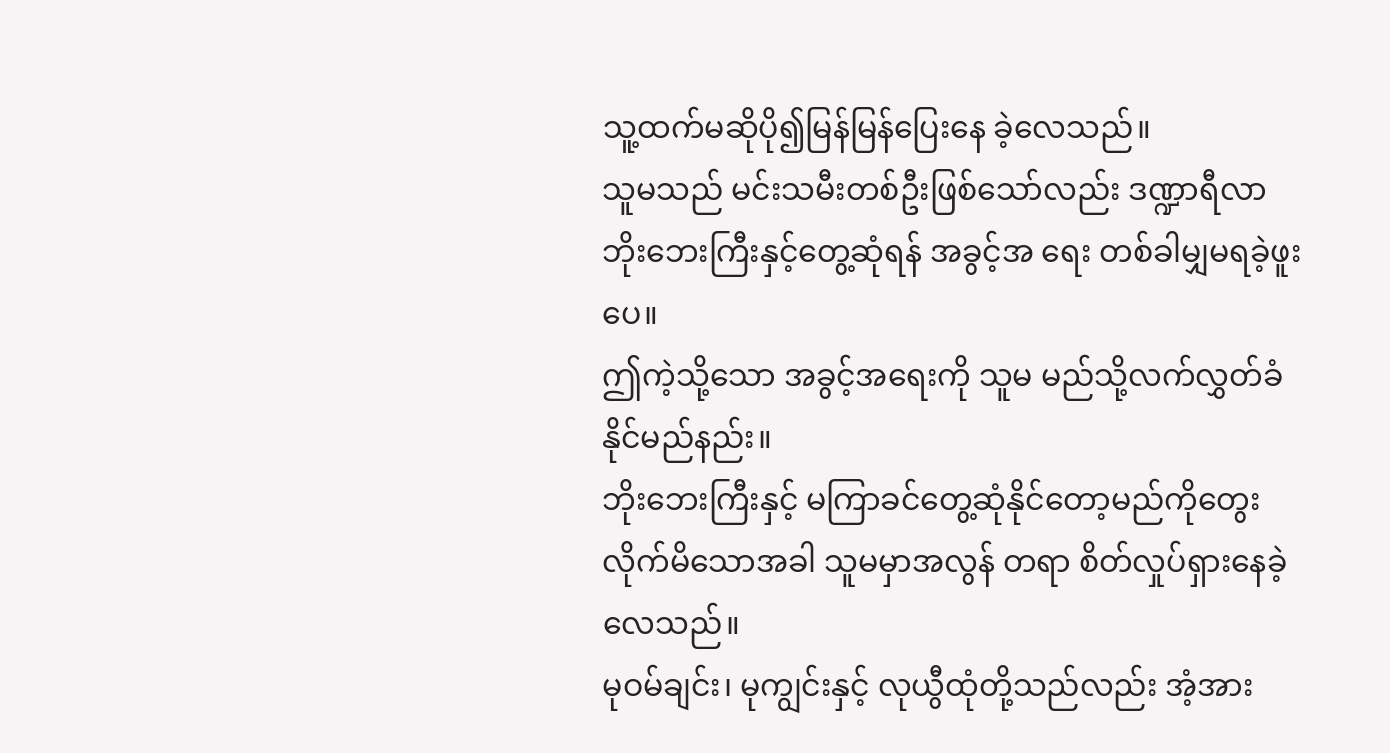သူ့ထက်မဆိုပို၍မြန်မြန်ပြေးနေ ခဲ့လေသည်။
သူမသည် မင်းသမီးတစ်ဦးဖြစ်သော်လည်း ဒဏ္ဍာရီလာဘိုးဘေးကြီးနှင့်တွေ့ဆုံရန် အခွင့်အ ရေး တစ်ခါမျှမရခဲ့ဖူးပေ။
ဤကဲ့သို့သော အခွင့်အရေးကို သူမ မည်သို့လက်လွှတ်ခံနိုင်မည်နည်း။
ဘိုးဘေးကြီးနှင့် မကြာခင်တွေ့ဆုံနိုင်တော့မည်ကိုတွေးလိုက်မိသောအခါ သူမမှာအလွန် တရာ စိတ်လှုပ်ရှားနေခဲ့လေသည်။
မုဝမ်ချင်း၊ မုကျွင်းနှင့် လုယွီထုံတို့သည်လည်း အံ့အား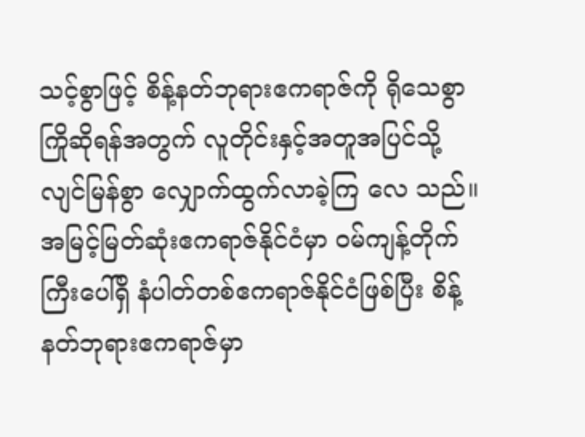သင့်စွာဖြင့် စိန့်နတ်ဘုရားဧကရာဇ်ကို ရိုသေစွာကြိုဆိုရန်အတွက် လူတိုင်းနှင့်အတူအပြင်သို့လျင်မြန်စွာ လျှောက်ထွက်လာခဲ့ကြ လေ သည်။
အမြင့်မြတ်ဆုံးဧကရာဇ်နိုင်ငံမှာ ဝမ်ကျန့်တိုက်ကြီးပေါ်ရှိ နံပါတ်တစ်ဧကရာဇ်နိုင်ငံဖြစ်ပြီး စိန့်နတ်ဘုရားဧကရာဇ်မှာ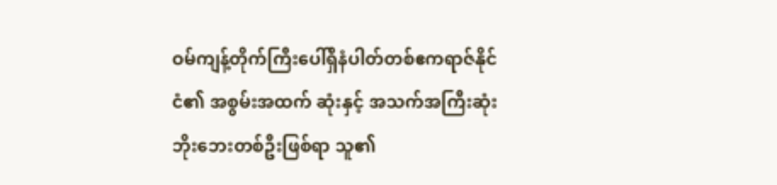ဝမ်ကျန့်တိုက်ကြီးပေါ်ရှိနံပါတ်တစ်ဧကရာဇ်နိုင်ငံ၏ အစွမ်းအထက် ဆုံးနှင့် အသက်အကြီးဆုံး ဘိုးဘေးတစ်ဦးဖြစ်ရာ သူ၏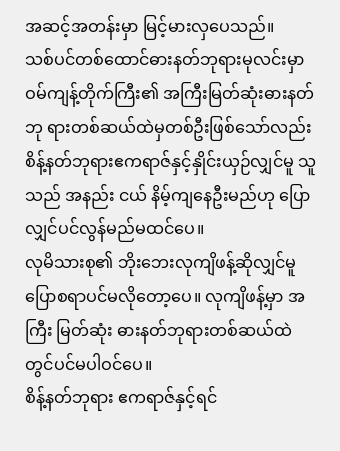အဆင့်အတန်းမှာ မြင့်မားလှပေသည်။
သစ်ပင်တစ်ထောင်ဓားနတ်ဘုရားမုလင်းမှာ ဝမ်ကျန့်တိုက်ကြီး၏ အကြီးမြတ်ဆုံးဓားနတ်ဘု ရားတစ်ဆယ်ထဲမှတစ်ဦးဖြစ်သော်လည်း စိန့်နတ်ဘုရားဧကရာဇ်နှင့်နှိုင်းယှဉ်လျှင်မူ သူသည် အနည်း ငယ် နိမ့်ကျနေဦးမည်ဟု ပြောလျှင်ပင်လွန်မည်မထင်ပေ။
လုမိသားစု၏ ဘိုးဘေးလုကျိဖန့်ဆိုလျှင်မူပြောစရာပင်မလိုတော့ပေ။ လုကျိဖန့်မှာ အကြီး မြတ်ဆုံး ဓားနတ်ဘုရားတစ်ဆယ်ထဲတွင်ပင်မပါဝင်ပေ။
စိန့်နတ်ဘုရား ဧကရာဇ်နှင့်ရင်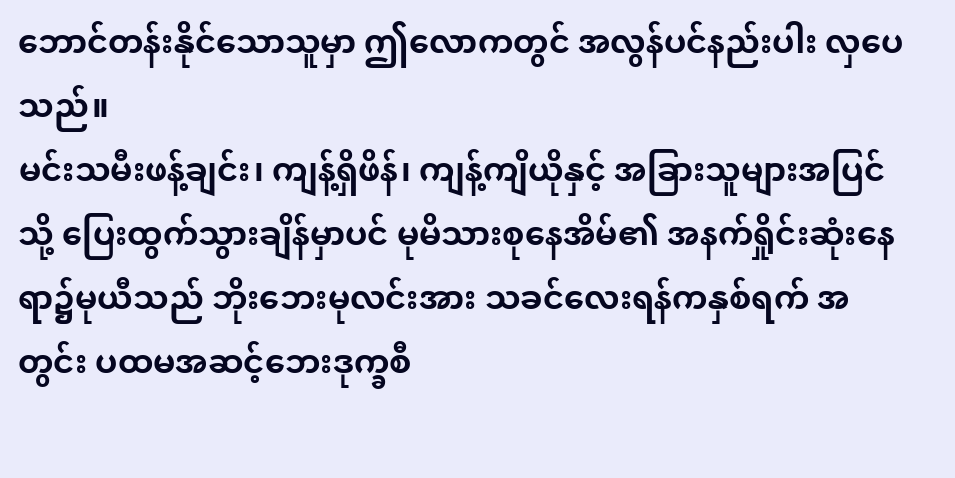ဘောင်တန်းနိုင်သောသူမှာ ဤလောကတွင် အလွန်ပင်နည်းပါး လှပေသည်။
မင်းသမီးဖန့်ချင်း၊ ကျန့်ရှိဖိန်၊ ကျန့်ကျိယိုနှင့် အခြားသူများအပြင်သို့ ပြေးထွက်သွားချိန်မှာပင် မုမိသားစုနေအိမ်၏ အနက်ရှိုင်းဆုံးနေရာ၌မုယီသည် ဘိုးဘေးမုလင်းအား သခင်လေးရန်ကနှစ်ရက် အတွင်း ပထမအဆင့်ဘေးဒုက္ခစီ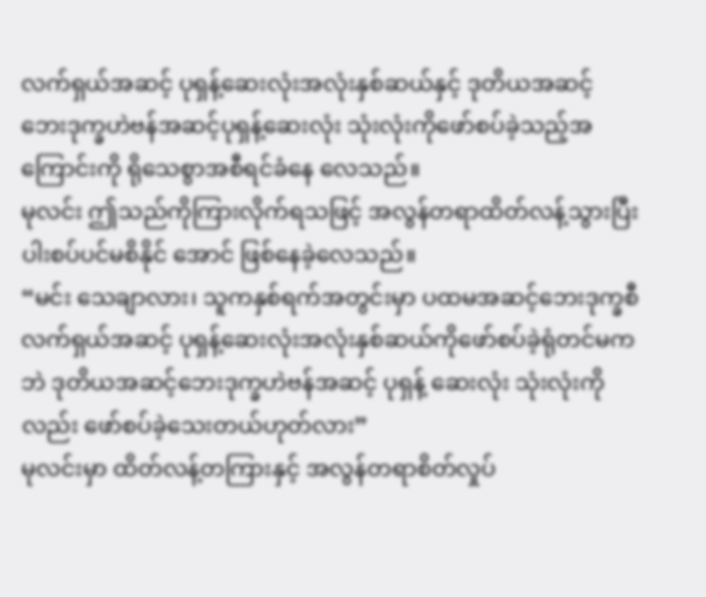လက်ရှယ်အဆင့် ပုရှန့်ဆေးလုံးအလုံးနှစ်ဆယ်နှင့် ဒုတိယအဆင့် ဘေးဒုက္ခဟဲဗန်အဆင့်ပုရှန့်ဆေးလုံး သုံးလုံးကိုဖော်စပ်ခဲ့သည့်အကြောင်းကို ရိုသေစွာအစီရင်ခံနေ လေသည်။
မုလင်း ဤသည်ကိုကြားလိုက်ရသဖြင့် အလွန်တရာထိတ်လန့်သွားပြီး ပါးစပ်ပင်မစိနိုင် အောင် ဖြစ်နေခဲ့လေသည်။
“မင်း သေချာလား၊ သူကနှစ်ရက်အတွင်းမှာ ပထမအဆင့်ဘေးဒုက္ခစီလက်ရှယ်အဆင့် ပုရှန့်ဆေးလုံးအလုံးနှစ်ဆယ်ကိုဖော်စပ်ခဲ့ရုံတင်မကဘဲ ဒုတိယအဆင့်ဘေးဒုက္ခဟဲဗန်အဆင့် ပုရှန့် ဆေးလုံး သုံးလုံးကိုလည်း ဖော်စပ်ခဲ့သေးတယ်ဟုတ်လား”
မုလင်းမှာ ထိတ်လန့်တကြားနှင့် အလွန်တရာစိတ်လှုပ်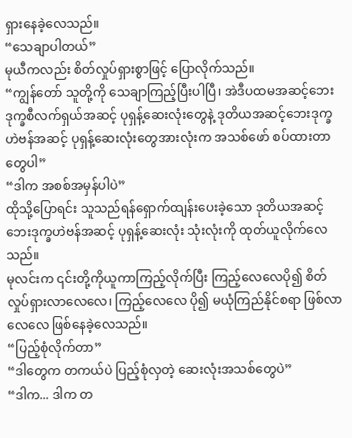ရှားနေခဲ့လေသည်။
“သေချာပါတယ်”
မုယီကလည်း စိတ်လှုပ်ရှားစွာဖြင့် ပြောလိုက်သည်။
“ကျွန်တော် သူတို့ကို သေချာကြည့်ပြီးပါပြီ၊ အဲဒီပထမအဆင့်ဘေးဒုက္ခစီလက်ရှယ်အဆင့် ပုရှန့်ဆေးလုံးတွေနဲ့ ဒုတိယအဆင့်ဘေးဒုက္ခဟဲဗန်အဆင့် ပုရှန့်ဆေးလုံးတွေအားလုံးက အသစ်ဖော် စပ်ထားတာတွေပါ”
“ဒါက အစစ်အမှန်ပါပဲ”
ထိုသို့ပြောရင်း သူသည်ရန်ရှောက်ထျန်းပေးခဲ့သော ဒုတိယအဆင့်ဘေးဒုက္ခဟဲဗန်အဆင့် ပုရှန့်ဆေးလုံး သုံးလုံးကို ထုတ်ယူလိုက်လေသည်။
မုလင်းက ၎င်းတို့ကိုယူကာကြည့်လိုက်ပြီး ကြည့်လေလေပို၍ စိတ်လှုပ်ရှားလာလေလေ၊ ကြည့်လေလေ ပို၍ မယုံကြည်နိုင်စရာ ဖြစ်လာလေလေ ဖြစ်နေခဲ့လေသည်။
“ပြည့်စုံလိုက်တာ”
“ဒါတွေက တကယ်ပဲ ပြည့်စုံလှတဲ့ ဆေးလုံးအသစ်တွေပဲ”
“ဒါက... ဒါက တ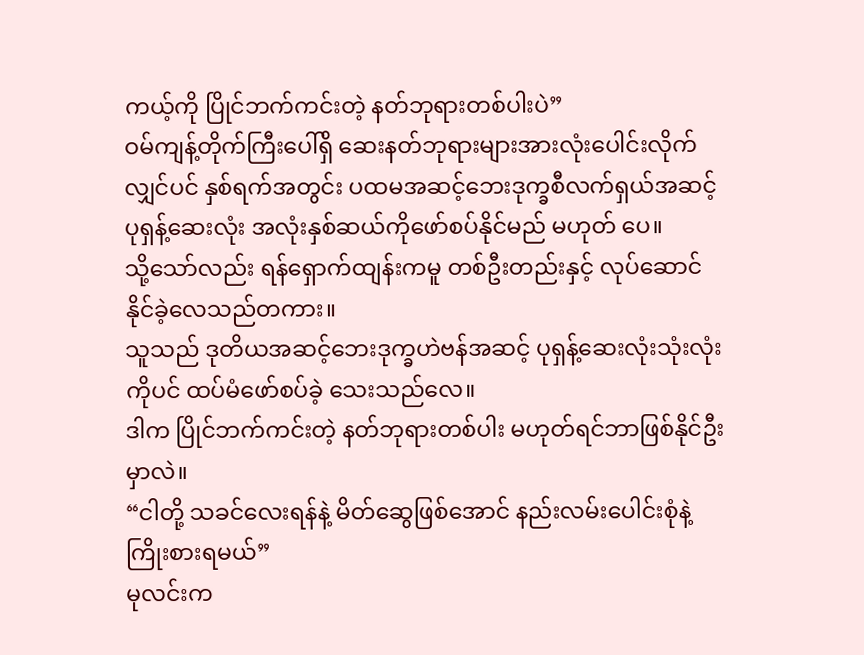ကယ့်ကို ပြိုင်ဘက်ကင်းတဲ့ နတ်ဘုရားတစ်ပါးပဲ”
ဝမ်ကျန့်တိုက်ကြီးပေါ်ရှိ ဆေးနတ်ဘုရားများအားလုံးပေါင်းလိုက်လျှင်ပင် နှစ်ရက်အတွင်း ပထမအဆင့်ဘေးဒုက္ခစီလက်ရှယ်အဆင့်ပုရှန့်ဆေးလုံး အလုံးနှစ်ဆယ်ကိုဖော်စပ်နိုင်မည် မဟုတ် ပေ။
သို့သော်လည်း ရန်ရှောက်ထျန်းကမူ တစ်ဦးတည်းနှင့် လုပ်ဆောင်နိုင်ခဲ့လေသည်တကား။
သူသည် ဒုတိယအဆင့်ဘေးဒုက္ခဟဲဗန်အဆင့် ပုရှန့်ဆေးလုံးသုံးလုံးကိုပင် ထပ်မံဖော်စပ်ခဲ့ သေးသည်လေ။
ဒါက ပြိုင်ဘက်ကင်းတဲ့ နတ်ဘုရားတစ်ပါး မဟုတ်ရင်ဘာဖြစ်နိုင်ဦးမှာလဲ။
“ငါတို့ သခင်လေးရန်နဲ့ မိတ်ဆွေဖြစ်အောင် နည်းလမ်းပေါင်းစုံနဲ့ ကြိုးစားရမယ်”
မုလင်းက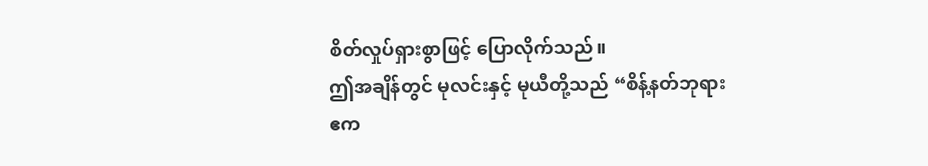စိတ်လှုပ်ရှားစွာဖြင့် ပြောလိုက်သည်။
ဤအချိန်တွင် မုလင်းနှင့် မုယီတို့သည် “စိန့်နတ်ဘုရား ဧက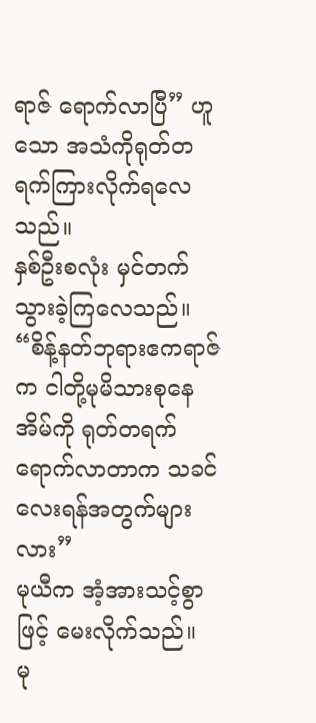ရာဇ် ရောက်လာပြီ” ဟူသော အသံကိုရုတ်တရက်ကြားလိုက်ရလေသည်။
နှစ်ဦးစလုံး မှင်တက်သွားခဲ့ကြလေသည်။
“စိန့်နတ်ဘုရားဧကရာဇ်က ငါတို့မုမိသားစုနေအိမ်ကို ရုတ်တရက်ရောက်လာတာက သခင် လေးရန်အတွက်များလား”
မုယီက အံ့အားသင့်စွာဖြင့် မေးလိုက်သည်။
မု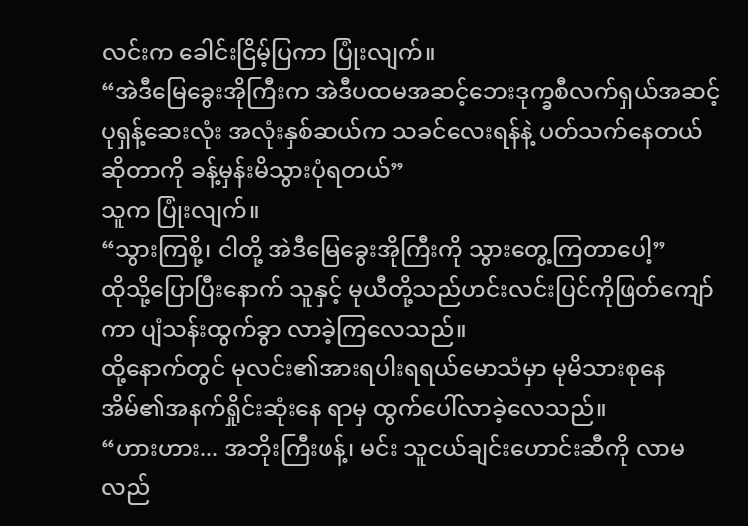လင်းက ခေါင်းငြိမ့်ပြကာ ပြုံးလျက်။
“အဲဒီမြေခွေးအိုကြီးက အဲဒီပထမအဆင့်ဘေးဒုက္ခစီလက်ရှယ်အဆင့် ပုရှန့်ဆေးလုံး အလုံးနှစ်ဆယ်က သခင်လေးရန်နဲ့ ပတ်သက်နေတယ်ဆိုတာကို ခန့်မှန်းမိသွားပုံရတယ်”
သူက ပြုံးလျက်။
“သွားကြစို့၊ ငါတို့ အဲဒီမြေခွေးအိုကြီးကို သွားတွေ့ကြတာပေါ့”
ထိုသို့ပြောပြီးနောက် သူနှင့် မုယီတို့သည်ဟင်းလင်းပြင်ကိုဖြတ်ကျော်ကာ ပျံသန်းထွက်ခွာ လာခဲ့ကြလေသည်။
ထို့နောက်တွင် မုလင်း၏အားရပါးရရယ်မောသံမှာ မုမိသားစုနေအိမ်၏အနက်ရှိုင်းဆုံးနေ ရာမှ ထွက်ပေါ်လာခဲ့လေသည်။
“ဟားဟား... အဘိုးကြီးဖန့်၊ မင်း သူငယ်ချင်းဟောင်းဆီကို လာမလည်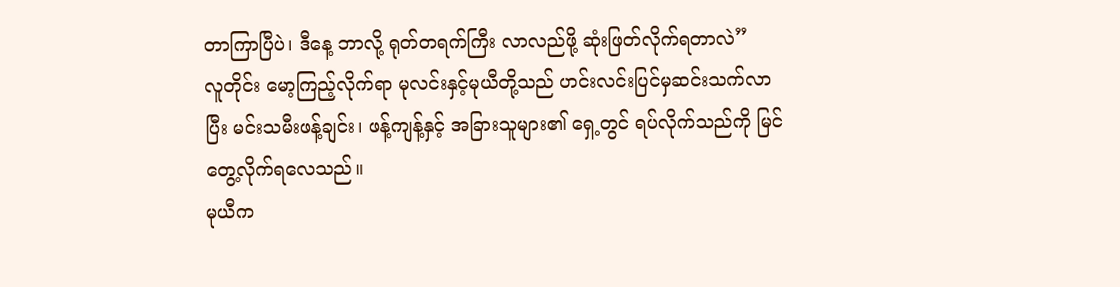တာကြာပြီပဲ၊ ဒီနေ့ ဘာလို့ ရုတ်တရက်ကြီး လာလည်ဖို့ ဆုံးဖြတ်လိုက်ရတာလဲ”
လူတိုင်း မော့ကြည့်လိုက်ရာ မုလင်းနှင့်မုယီတို့သည် ဟင်းလင်းပြင်မှဆင်းသက်လာပြီး မင်းသမီးဖန့်ချင်း၊ ဖန့်ကျန့်နှင့် အခြားသူများ၏ ရှေ့တွင် ရပ်လိုက်သည်ကို မြင်တွေ့လိုက်ရလေသည်။
မုယီက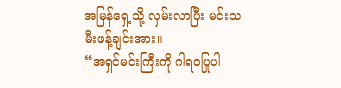အမြန်ရှေ့သို့ လှမ်းလာပြီး မင်းသမီးဖန့်ချင်းအား။
“အရှင်မင်းကြီးကို ဂါရဝပြုပါ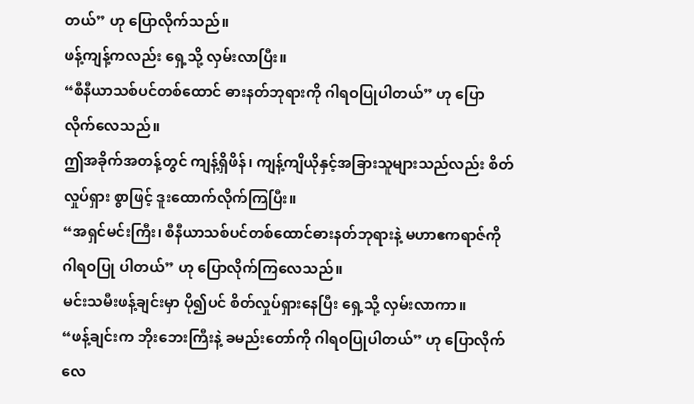တယ်” ဟု ပြောလိုက်သည်။
ဖန့်ကျန့်ကလည်း ရှေ့သို့ လှမ်းလာပြီး။
“စီနီယာသစ်ပင်တစ်ထောင် ဓားနတ်ဘုရားကို ဂါရဝပြုပါတယ်” ဟု ပြောလိုက်လေသည်။
ဤအခိုက်အတန့်တွင် ကျန့်ရှိဖိန်၊ ကျန့်ကျိယိုနှင့်အခြားသူများသည်လည်း စိတ်လှုပ်ရှား စွာဖြင့် ဒူးထောက်လိုက်ကြပြီး။
“အရှင်မင်းကြီး၊ စီနီယာသစ်ပင်တစ်ထောင်ဓားနတ်ဘုရားနဲ့ မဟာဧကရာဇ်ကို ဂါရဝပြု ပါတယ်” ဟု ပြောလိုက်ကြလေသည်။
မင်းသမီးဖန့်ချင်းမှာ ပို၍ပင် စိတ်လှုပ်ရှားနေပြီး ရှေ့သို့ လှမ်းလာကာ။
“ဖန့်ချင်းက ဘိုးဘေးကြီးနဲ့ ခမည်းတော်ကို ဂါရဝပြုပါတယ်” ဟု ပြောလိုက်လေ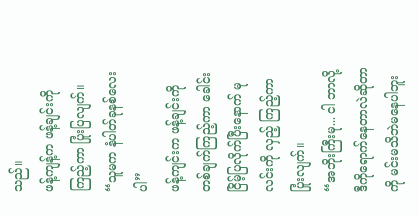သည်။
ဖန့်ကျန့်က ဖန့်ချင်းကို ကြည့်ကာ ပြုံးပြလျက်။
“သူမက နံပါတ်ခုနစ်လေးပါ”
ဖန့်ကျင်းက ဖန့်ချင်းကိုတစ်ချက်ကြည့်ကာ ခေါင်းငြိမ့်ပြလိုက်ပြီးနောက် မုလင်းကို လှည့် ကြည့်ကာပြုံးလျက်။
“အဘိုးကြီးမု... ငါ ဘာလို့ဒီကိုရောက်နေတာလဲဆိုတာကို မင်းမသိဘဲမနေပါဘူး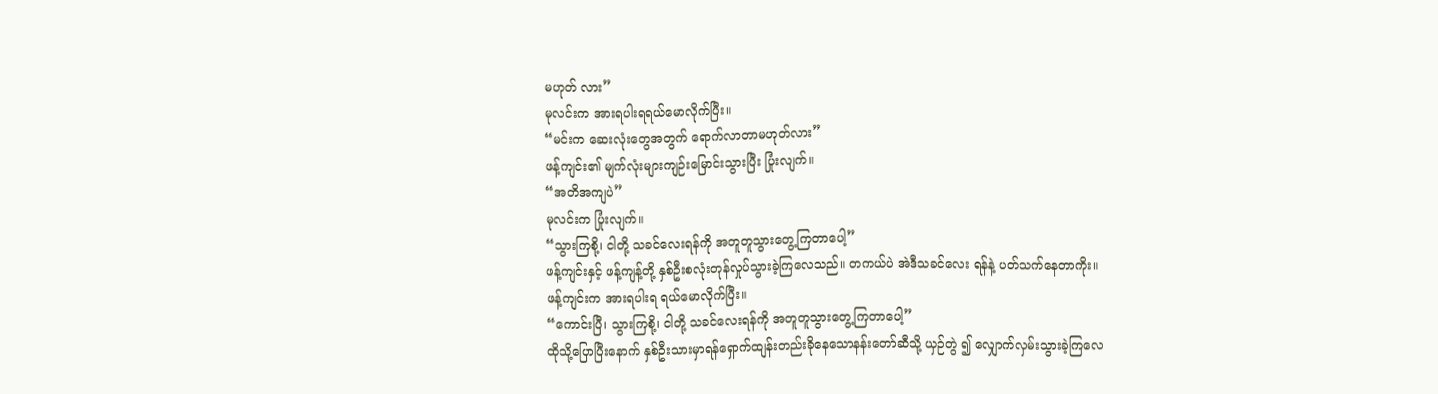မဟုတ် လား”
မုလင်းက အားရပါးရရယ်မောလိုက်ပြီး။
“မင်းက ဆေးလုံးတွေအတွက် ရောက်လာတာမဟုတ်လား”
ဖန့်ကျင်း၏ မျက်လုံးများကျဉ်းမြောင်းသွားပြီး ပြုံးလျက်။
“အတိအကျပဲ”
မုလင်းက ပြုံးလျက်။
“သွားကြစို့၊ ငါတို့ သခင်လေးရန်ကို အတူတူသွားတွေ့ကြတာပေါ့”
ဖန့်ကျင်းနှင့် ဖန့်ကျန့်တို့ နှစ်ဦးစလုံးတုန်လှုပ်သွားခဲ့ကြလေသည်။ တကယ်ပဲ အဲဒီသခင်လေး ရန်နဲ့ ပတ်သက်နေတာကိုး။
ဖန့်ကျင်းက အားရပါးရ ရယ်မောလိုက်ပြီး။
“ကောင်းပြီ၊ သွားကြစို့၊ ငါတို့ သခင်လေးရန်ကို အတူတူသွားတွေ့ကြတာပေါ့”
ထိုသို့ပြောပြီးနောက် နှစ်ဦးသားမှာရန်ရှောက်ထျန်းတည်းခိုနေသောနန်းတော်ဆီသို့ ယှဉ်တွဲ ၍ လျှောက်လှမ်းသွားခဲ့ကြလေ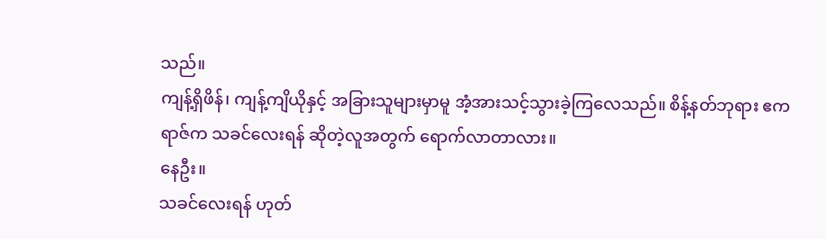သည်။
ကျန့်ရှိဖိန်၊ ကျန့်ကျိယိုနှင့် အခြားသူများမှာမူ အံ့အားသင့်သွားခဲ့ကြလေသည်။ စိန့်နတ်ဘုရား ဧကရာဇ်က သခင်လေးရန် ဆိုတဲ့လူအတွက် ရောက်လာတာလား။
နေဦး။
သခင်လေးရန် ဟုတ်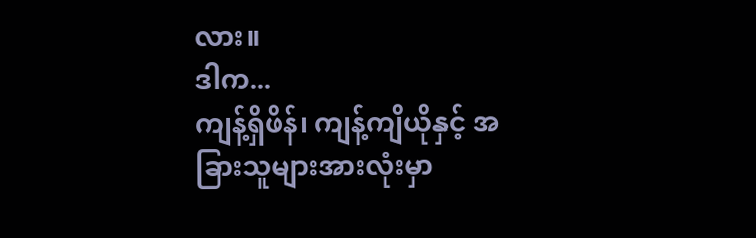လား။
ဒါက...
ကျန့်ရှိဖိန်၊ ကျန့်ကျိယိုနှင့် အခြားသူများအားလုံးမှာ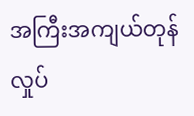အကြီးအကျယ်တုန်လှုပ်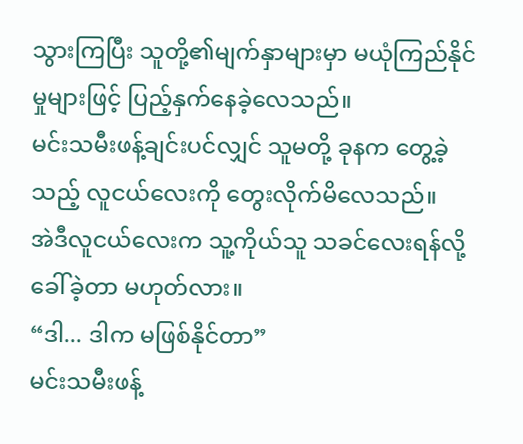သွားကြပြီး သူတို့၏မျက်နှာများမှာ မယုံကြည်နိုင်မှုများဖြင့် ပြည့်နှက်နေခဲ့လေသည်။
မင်းသမီးဖန့်ချင်းပင်လျှင် သူမတို့ ခုနက တွေ့ခဲ့သည့် လူငယ်လေးကို တွေးလိုက်မိလေသည်။
အဲဒီလူငယ်လေးက သူ့ကိုယ်သူ သခင်လေးရန်လို့ ခေါ်ခဲ့တာ မဟုတ်လား။
“ဒါ... ဒါက မဖြစ်နိုင်တာ”
မင်းသမီးဖန့်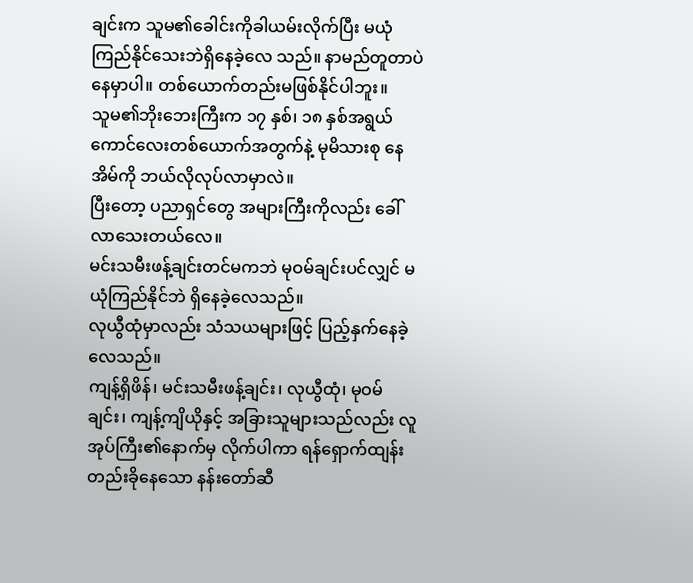ချင်းက သူမ၏ခေါင်းကိုခါယမ်းလိုက်ပြီး မယုံကြည်နိုင်သေးဘဲရှိနေခဲ့လေ သည်။ နာမည်တူတာပဲ နေမှာပါ။ တစ်ယောက်တည်းမဖြစ်နိုင်ပါဘူး။
သူမ၏ဘိုးဘေးကြီးက ၁၇ နှစ်၊ ၁၈ နှစ်အရွယ် ကောင်လေးတစ်ယောက်အတွက်နဲ့ မုမိသားစု နေအိမ်ကို ဘယ်လိုလုပ်လာမှာလဲ။
ပြီးတော့ ပညာရှင်တွေ အများကြီးကိုလည်း ခေါ်လာသေးတယ်လေ။
မင်းသမီးဖန့်ချင်းတင်မကဘဲ မုဝမ်ချင်းပင်လျှင် မယုံကြည်နိုင်ဘဲ ရှိနေခဲ့လေသည်။
လုယွီထုံမှာလည်း သံသယများဖြင့် ပြည့်နှက်နေခဲ့လေသည်။
ကျန့်ရှိဖိန်၊ မင်းသမီးဖန့်ချင်း၊ လုယွီထုံ၊ မုဝမ်ချင်း၊ ကျန့်ကျိယိုနှင့် အခြားသူများသည်လည်း လူအုပ်ကြီး၏နောက်မှ လိုက်ပါကာ ရန်ရှောက်ထျန်းတည်းခိုနေသော နန်းတော်ဆီ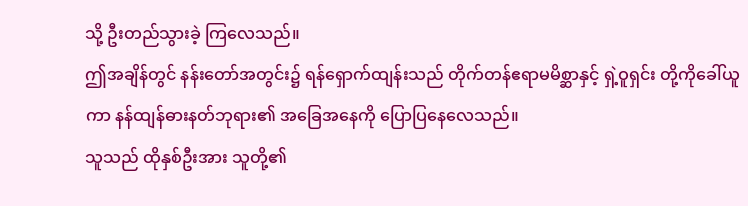သို့ ဦးတည်သွားခဲ့ ကြလေသည်။
ဤအချိန်တွင် နန်းတော်အတွင်း၌ ရန်ရှောက်ထျန်းသည် တိုက်တန်ဧရာမမိစ္ဆာနှင့် ရှဲ့ဝူရှင်း တို့ကိုခေါ်ယူကာ နန်ထျန်ဓားနတ်ဘုရား၏ အခြေအနေကို ပြောပြနေလေသည်။
သူသည် ထိုနှစ်ဦးအား သူတို့၏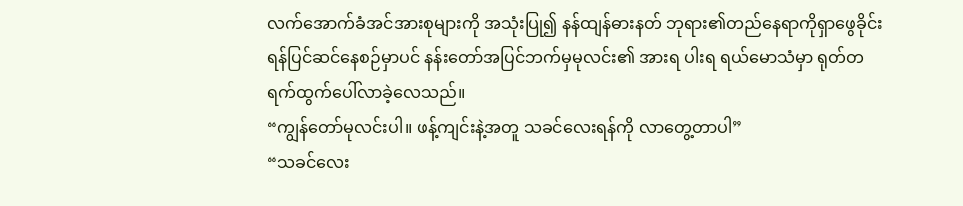လက်အောက်ခံအင်အားစုများကို အသုံးပြု၍ နန်ထျန်ဓားနတ် ဘုရား၏တည်နေရာကိုရှာဖွေခိုင်းရန်ပြင်ဆင်နေစဉ်မှာပင် နန်းတော်အပြင်ဘက်မှမုလင်း၏ အားရ ပါးရ ရယ်မောသံမှာ ရုတ်တရက်ထွက်ပေါ်လာခဲ့လေသည်။
“ကျွန်တော်မုလင်းပါ။ ဖန့်ကျင်းနဲ့အတူ သခင်လေးရန်ကို လာတွေ့တာပါ”
“သခင်လေး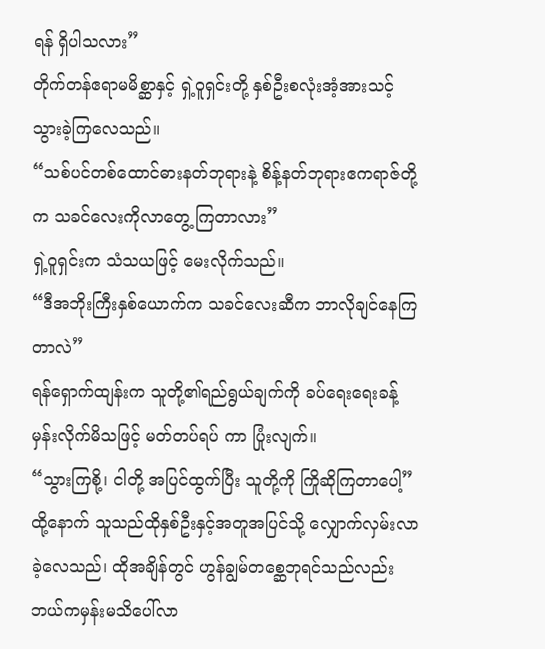ရန် ရှိပါသလား”
တိုက်တန်ဧရာမမိစ္ဆာနှင့် ရှဲ့ဝူရှင်းတို့ နှစ်ဦးစလုံးအံ့အားသင့်သွားခဲ့ကြလေသည်။
“သစ်ပင်တစ်ထောင်ဓားနတ်ဘုရားနဲ့ စိန့်နတ်ဘုရားဧကရာဇ်တို့က သခင်လေးကိုလာတွေ့ ကြတာလား”
ရှဲ့ဝူရှင်းက သံသယဖြင့် မေးလိုက်သည်။
“ဒီအဘိုးကြီးနှစ်ယောက်က သခင်လေးဆီက ဘာလိုချင်နေကြတာလဲ”
ရန်ရှောက်ထျန်းက သူတို့၏ရည်ရွယ်ချက်ကို ခပ်ရေးရေးခန့်မှန်းလိုက်မိသဖြင့် မတ်တပ်ရပ် ကာ ပြုံးလျက်။
“သွားကြစို့၊ ငါတို့ အပြင်ထွက်ပြီး သူတို့ကို ကြိုဆိုကြတာပေါ့”
ထို့နောက် သူသည်ထိုနှစ်ဦးနှင့်အတူအပြင်သို့ လျှောက်လှမ်းလာခဲ့လေသည်၊ ထိုအချိန်တွင် ဟွန်ချွမ်တစ္ဆေဘုရင်သည်လည်း ဘယ်ကမှန်းမသိပေါ်လာ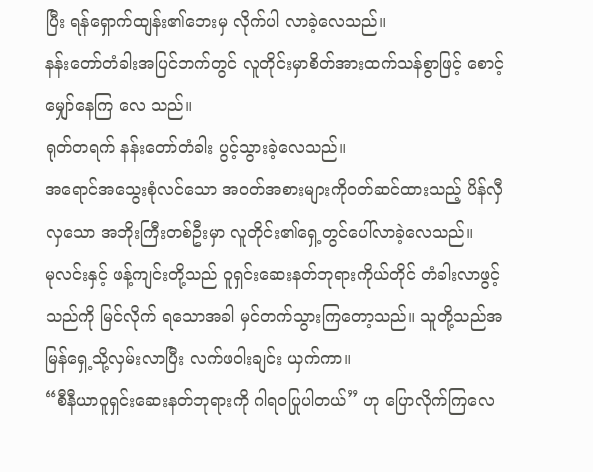ပြီး ရန်ရှောက်ထျန်း၏ဘေးမှ လိုက်ပါ လာခဲ့လေသည်။
နန်းတော်တံခါးအပြင်ဘက်တွင် လူတိုင်းမှာစိတ်အားထက်သန်စွာဖြင့် စောင့်မျှော်နေကြ လေ သည်။
ရုတ်တရက် နန်းတော်တံခါး ပွင့်သွားခဲ့လေသည်။
အရောင်အသွေးစုံလင်သော အဝတ်အစားများကိုဝတ်ဆင်ထားသည့် ပိန်လှီလှသော အဘိုးကြီးတစ်ဦးမှာ လူတိုင်း၏ရှေ့တွင်ပေါ်လာခဲ့လေသည်။
မုလင်းနှင့် ဖန့်ကျင်းတို့သည် ဝူရှင်းဆေးနတ်ဘုရားကိုယ်တိုင် တံခါးလာဖွင့်သည်ကို မြင်လိုက် ရသောအခါ မှင်တက်သွားကြတော့သည်။ သူတို့သည်အမြန်ရှေ့သို့လှမ်းလာပြီး လက်ဖဝါးချင်း ယှက်ကာ။
“စီနီယာဝူရှင်းဆေးနတ်ဘုရားကို ဂါရဝပြုပါတယ်” ဟု ပြောလိုက်ကြလေ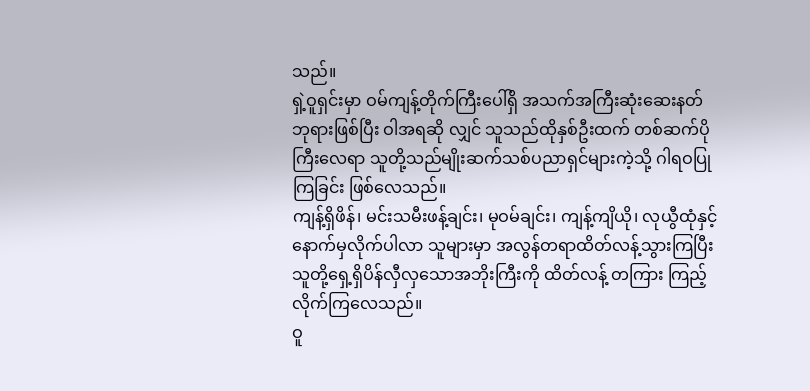သည်။
ရှဲ့ဝူရှင်းမှာ ဝမ်ကျန့်တိုက်ကြီးပေါ်ရှိ အသက်အကြီးဆုံးဆေးနတ်ဘုရားဖြစ်ပြီး ဝါအရဆို လျှင် သူသည်ထိုနှစ်ဦးထက် တစ်ဆက်ပိုကြီးလေရာ သူတို့သည်မျိုးဆက်သစ်ပညာရှင်များကဲ့သို့ ဂါရဝပြုကြခြင်း ဖြစ်လေသည်။
ကျန့်ရှိဖိန်၊ မင်းသမီးဖန့်ချင်း၊ မုဝမ်ချင်း၊ ကျန့်ကျိယို၊ လုယွီထုံနှင့် နောက်မှလိုက်ပါလာ သူများမှာ အလွန်တရာထိတ်လန့်သွားကြပြီး သူတို့ရှေ့ရှိပိန်လှီလှသောအဘိုးကြီးကို ထိတ်လန့် တကြား ကြည့်လိုက်ကြလေသည်။
ဝူ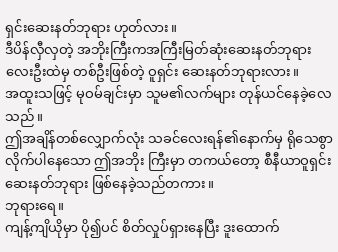ရှင်းဆေးနတ်ဘုရား ဟုတ်လား။
ဒီပိန်လှီလှတဲ့ အဘိုးကြီးကအကြီးမြတ်ဆုံးဆေးနတ်ဘုရားလေးဦးထဲမှ တစ်ဦးဖြစ်တဲ့ ဝူရှင်း ဆေးနတ်ဘုရားလား။
အထူးသဖြင့် မုဝမ်ချင်းမှာ သူမ၏လက်များ တုန်ယင်နေခဲ့လေသည်။
ဤအချိန်တစ်လျှောက်လုံး သခင်လေးရန်၏နောက်မှ ရိုသေစွာလိုက်ပါနေသော ဤအဘိုး ကြီးမှာ တကယ်တော့ စီနီယာဝူရှင်းဆေးနတ်ဘုရား ဖြစ်နေခဲ့သည်တကား။
ဘုရားရေ။
ကျန့်ကျိယိုမှာ ပို၍ပင် စိတ်လှုပ်ရှားနေပြီး ဒူးထောက်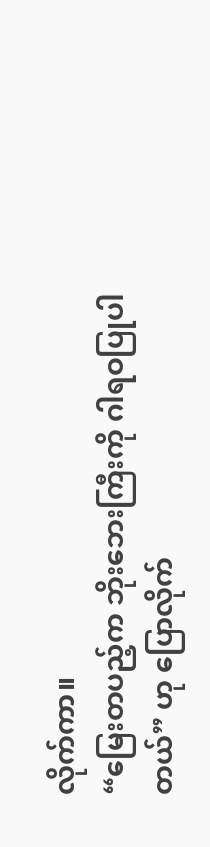လိုက်ကာ။
“မြေးတပည့်က ဘိုးဘေးကြီးကို ဂါရဝပြုပါတယ်” ဟု ပြောလိုက်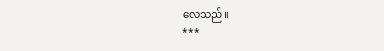လေသည်။
***